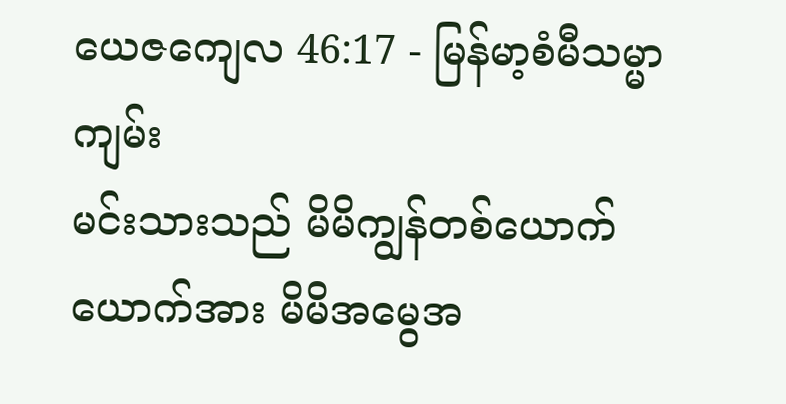ယေဇကျေလ 46:17 - မြန်မာ့စံမီသမ္မာကျမ်း
မင်းသားသည် မိမိကျွန်တစ်ယောက်ယောက်အား မိမိအမွေအ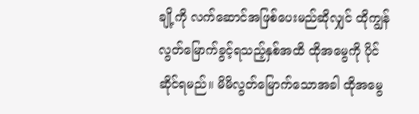ချို့ကို လက်ဆောင်အဖြစ်ပေးမည်ဆိုလျှင် ထိုကျွန်လွတ်မြောက်ခွင့်ရသည့်နှစ်အထိ ထိုအမွေကို ပိုင်ဆိုင်ရမည်။ မိမိလွတ်မြောက်သောအခါ ထိုအမွေ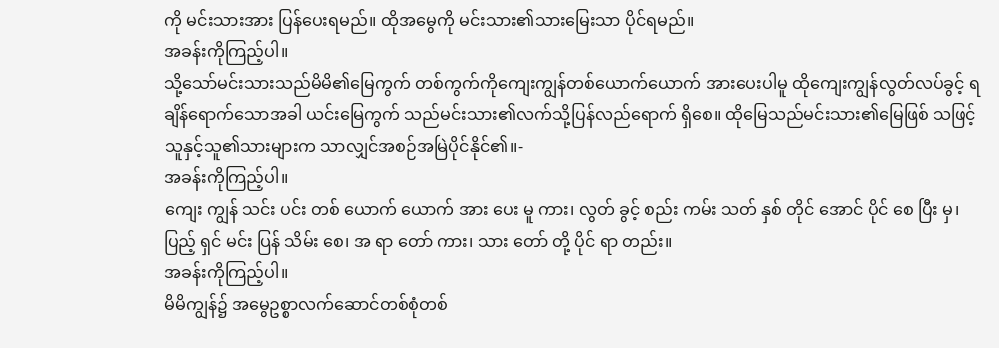ကို မင်းသားအား ပြန်ပေးရမည်။ ထိုအမွေကို မင်းသား၏သားမြေးသာ ပိုင်ရမည်။
အခန်းကိုကြည့်ပါ။
သို့သော်မင်းသားသည်မိမိ၏မြေကွက် တစ်ကွက်ကိုကျေးကျွန်တစ်ယောက်ယောက် အားပေးပါမူ ထိုကျေးကျွန်လွတ်လပ်ခွင့် ရချိန်ရောက်သောအခါ ယင်းမြေကွက် သည်မင်းသား၏လက်သို့ပြန်လည်ရောက် ရှိစေ။ ထိုမြေသည်မင်းသား၏မြေဖြစ် သဖြင့်သူနှင့်သူ၏သားများက သာလျှင်အစဉ်အမြဲပိုင်နိုင်၏။-
အခန်းကိုကြည့်ပါ။
ကျေး ကျွန် သင်း ပင်း တစ် ယောက် ယောက် အား ပေး မူ ကား၊ လွတ် ခွင့် စည်း ကမ်း သတ် နှစ် တိုင် အောင် ပိုင် စေ ပြီး မှ၊ ပြည့် ရှင် မင်း ပြန် သိမ်း စေ၊ အ ရာ တော် ကား၊ သား တော် တို့ ပိုင် ရာ တည်း။
အခန်းကိုကြည့်ပါ။
မိမိကျွန်၌ အမွေဥစ္စာလက်ဆောင်တစ်စုံတစ်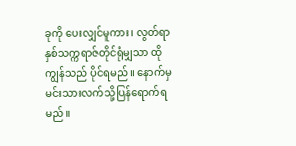ခုကို ပေးလျှင်မူကား၊ လွတ်ရာနှစ်သက္ကရာဇ်တိုင်ရုံမျှသာ ထိုကျွန်သည် ပိုင်ရမည်။ နောက်မှ မင်းသားလက်သို့ပြန်ရောက်ရမည်။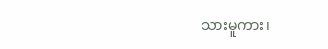သားမူကား၊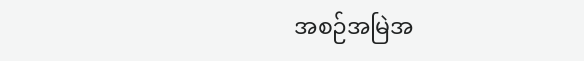အစဉ်အမြဲအ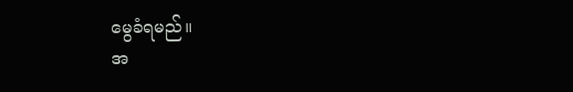မွေခံရမည်။
အ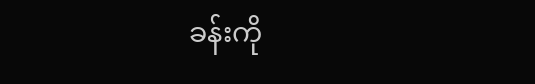ခန်းကို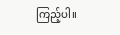ကြည့်ပါ။